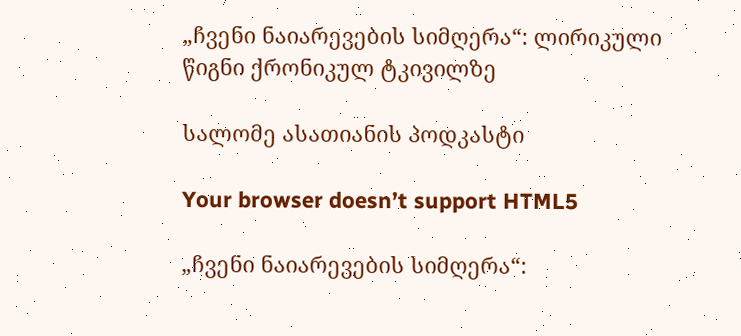„ჩვენი ნაიარევების სიმღერა“: ლირიკული წიგნი ქრონიკულ ტკივილზე

სალომე ასათიანის პოდკასტი

Your browser doesn’t support HTML5

„ჩვენი ნაიარევების სიმღერა“: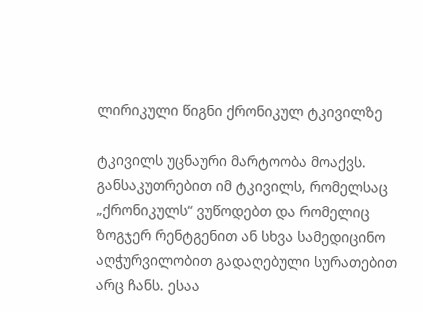ლირიკული წიგნი ქრონიკულ ტკივილზე

ტკივილს უცნაური მარტოობა მოაქვს. განსაკუთრებით იმ ტკივილს, რომელსაც „ქრონიკულს“ ვუწოდებთ და რომელიც ზოგჯერ რენტგენით ან სხვა სამედიცინო აღჭურვილობით გადაღებული სურათებით არც ჩანს. ესაა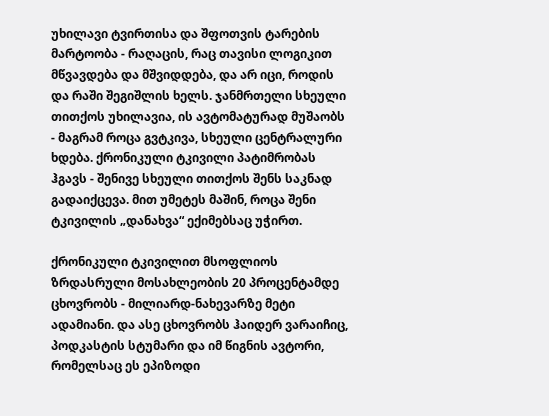უხილავი ტვირთისა და შფოთვის ტარების მარტოობა - რაღაცის, რაც თავისი ლოგიკით მწვავდება და მშვიდდება, და არ იცი, როდის და რაში შეგიშლის ხელს. ჯანმრთელი სხეული თითქოს უხილავია, ის ავტომატურად მუშაობს - მაგრამ როცა გვტკივა, სხეული ცენტრალური ხდება. ქრონიკული ტკივილი პატიმრობას ჰგავს - შენივე სხეული თითქოს შენს საკნად გადაიქცევა. მით უმეტეს მაშინ, როცა შენი ტკივილის „დანახვა“ ექიმებსაც უჭირთ.

ქრონიკული ტკივილით მსოფლიოს ზრდასრული მოსახლეობის 20 პროცენტამდე ცხოვრობს - მილიარდ-ნახევარზე მეტი ადამიანი. და ასე ცხოვრობს ჰაიდერ ვარაიჩიც, პოდკასტის სტუმარი და იმ წიგნის ავტორი, რომელსაც ეს ეპიზოდი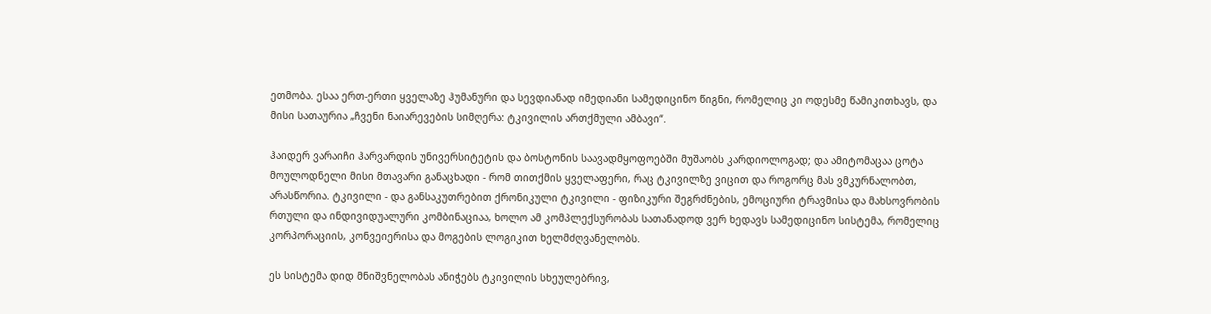ეთმობა. ესაა ერთ-ერთი ყველაზე ჰუმანური და სევდიანად იმედიანი სამედიცინო წიგნი, რომელიც კი ოდესმე წამიკითხავს, და მისი სათაურია „ჩვენი ნაიარევების სიმღერა: ტკივილის ართქმული ამბავი“.

ჰაიდერ ვარაიჩი ჰარვარდის უნივერსიტეტის და ბოსტონის საავადმყოფოებში მუშაობს კარდიოლოგად; და ამიტომაცაა ცოტა მოულოდნელი მისი მთავარი განაცხადი - რომ თითქმის ყველაფერი, რაც ტკივილზე ვიცით და როგორც მას ვმკურნალობთ, არასწორია. ტკივილი - და განსაკუთრებით ქრონიკული ტკივილი - ფიზიკური შეგრძნების, ემოციური ტრავმისა და მახსოვრობის რთული და ინდივიდუალური კომბინაციაა, ხოლო ამ კომპლექსურობას სათანადოდ ვერ ხედავს სამედიცინო სისტემა, რომელიც კორპორაციის, კონვეიერისა და მოგების ლოგიკით ხელმძღვანელობს.

ეს სისტემა დიდ მნიშვნელობას ანიჭებს ტკივილის სხეულებრივ,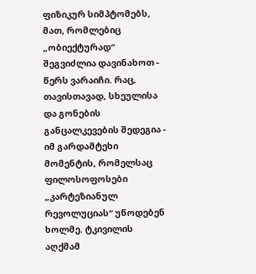ფიზიკურ სიმპტომებს, მათ, რომლებიც „ობიექტურად“ შეგვიძლია დავინახოთ - წერს ვარაიჩი. რაც, თავისთავად, სხეულისა და გონების განცალკევების შედეგია - იმ გარდამტეხი მომენტის, რომელსაც ფილოსოფოსები „კარტეზიანულ რევოლუციას“ უწოდებენ ხოლმე. ტკივილის აღქმამ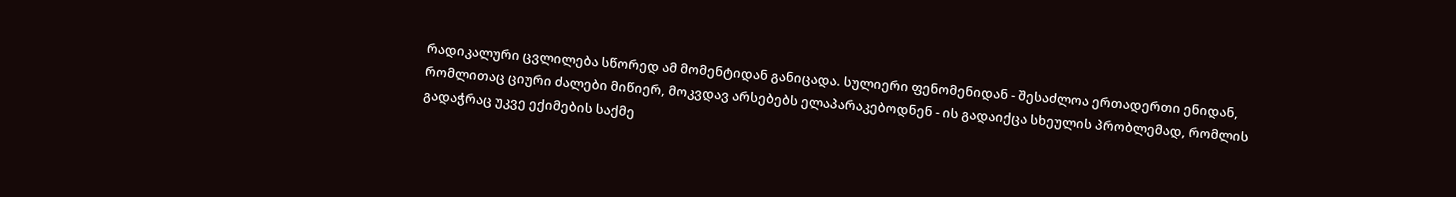რადიკალური ცვლილება სწორედ ამ მომენტიდან განიცადა. სულიერი ფენომენიდან - შესაძლოა ერთადერთი ენიდან, რომლითაც ციური ძალები მიწიერ, მოკვდავ არსებებს ელაპარაკებოდნენ - ის გადაიქცა სხეულის პრობლემად, რომლის გადაჭრაც უკვე ექიმების საქმე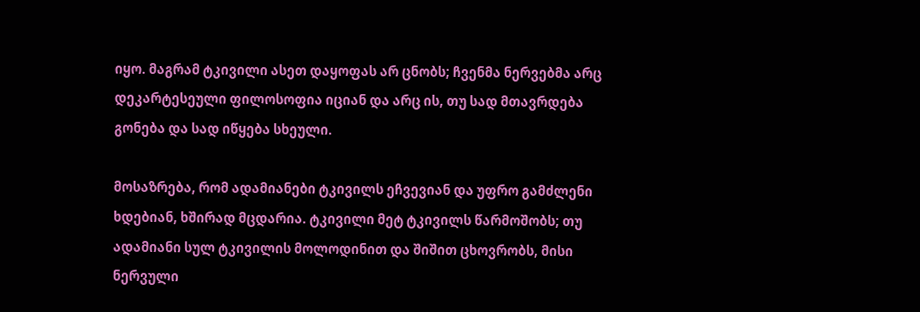იყო. მაგრამ ტკივილი ასეთ დაყოფას არ ცნობს; ჩვენმა ნერვებმა არც დეკარტესეული ფილოსოფია იციან და არც ის, თუ სად მთავრდება გონება და სად იწყება სხეული.

მოსაზრება, რომ ადამიანები ტკივილს ეჩვევიან და უფრო გამძლენი ხდებიან, ხშირად მცდარია. ტკივილი მეტ ტკივილს წარმოშობს; თუ ადამიანი სულ ტკივილის მოლოდინით და შიშით ცხოვრობს, მისი ნერვული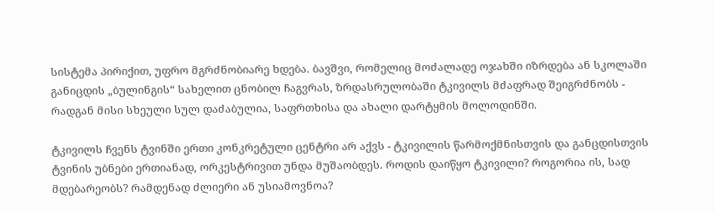სისტემა პირიქით, უფრო მგრძნობიარე ხდება. ბავშვი, რომელიც მოძალადე ოჯახში იზრდება ან სკოლაში განიცდის „ბულინგის“ სახელით ცნობილ ჩაგვრას, ზრდასრულობაში ტკივილს მძაფრად შეიგრძნობს - რადგან მისი სხეული სულ დაძაბულია, საფრთხისა და ახალი დარტყმის მოლოდინში.

ტკივილს ჩვენს ტვინში ერთი კონკრეტული ცენტრი არ აქვს - ტკივილის წარმოქმნისთვის და განცდისთვის ტვინის უბნები ერთიანად, ორკესტრივით უნდა მუშაობდეს. როდის დაიწყო ტკივილი? როგორია ის, სად მდებარეობს? რამდენად ძლიერი ან უსიამოვნოა?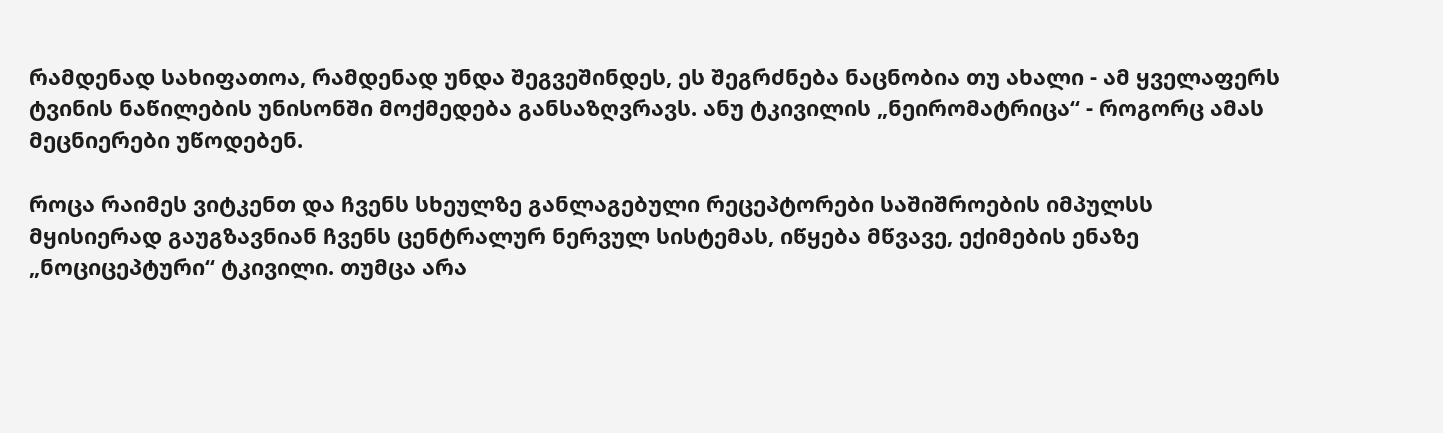რამდენად სახიფათოა, რამდენად უნდა შეგვეშინდეს, ეს შეგრძნება ნაცნობია თუ ახალი - ამ ყველაფერს ტვინის ნაწილების უნისონში მოქმედება განსაზღვრავს. ანუ ტკივილის „ნეირომატრიცა“ - როგორც ამას მეცნიერები უწოდებენ.

როცა რაიმეს ვიტკენთ და ჩვენს სხეულზე განლაგებული რეცეპტორები საშიშროების იმპულსს მყისიერად გაუგზავნიან ჩვენს ცენტრალურ ნერვულ სისტემას, იწყება მწვავე, ექიმების ენაზე „ნოციცეპტური“ ტკივილი. თუმცა არა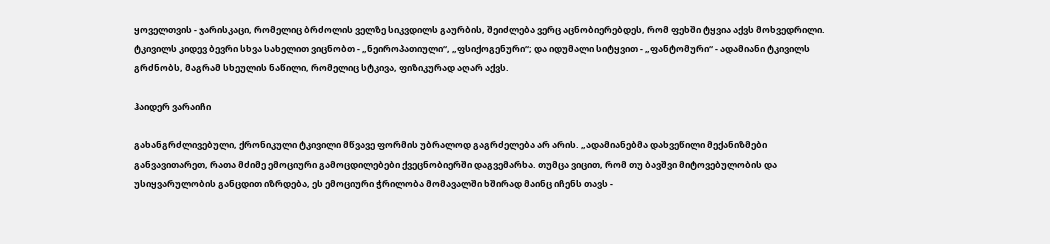ყოველთვის - ჯარისკაცი, რომელიც ბრძოლის ველზე სიკვდილს გაურბის, შეიძლება ვერც აცნობიერებდეს, რომ ფეხში ტყვია აქვს მოხვედრილი. ტკივილს კიდევ ბევრი სხვა სახელით ვიცნობთ - „ნეიროპათიული“, „ფსიქოგენური“; და იდუმალი სიტყვით - „ფანტომური“ - ადამიანი ტკივილს გრძნობს, მაგრამ სხეულის ნაწილი, რომელიც სტკივა, ფიზიკურად აღარ აქვს.

ჰაიდერ ვარაიჩი

გახანგრძლივებული, ქრონიკული ტკივილი მწვავე ფორმის უბრალოდ გაგრძელება არ არის. „ადამიანებმა დახვეწილი მექანიზმები განვავითარეთ, რათა მძიმე ემოციური გამოცდილებები ქვეცნობიერში დაგვემარხა. თუმცა ვიცით, რომ თუ ბავშვი მიტოვებულობის და უსიყვარულობის განცდით იზრდება, ეს ემოციური ჭრილობა მომავალში ხშირად მაინც იჩენს თავს -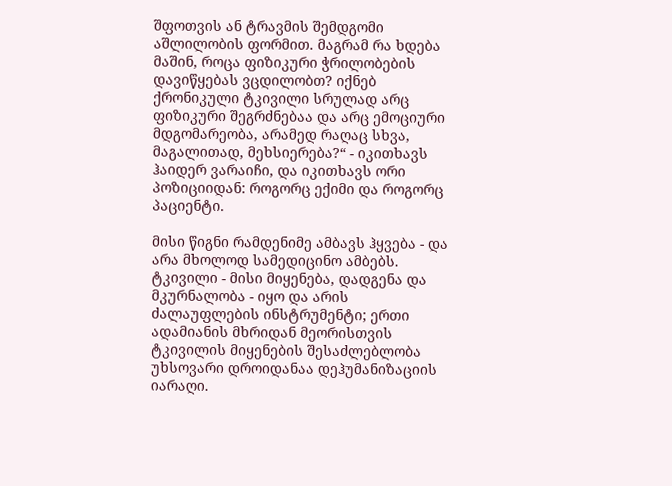შფოთვის ან ტრავმის შემდგომი აშლილობის ფორმით. მაგრამ რა ხდება მაშინ, როცა ფიზიკური ჭრილობების დავიწყებას ვცდილობთ? იქნებ ქრონიკული ტკივილი სრულად არც ფიზიკური შეგრძნებაა და არც ემოციური მდგომარეობა, არამედ რაღაც სხვა, მაგალითად, მეხსიერება?“ - იკითხავს ჰაიდერ ვარაიჩი, და იკითხავს ორი პოზიციიდან: როგორც ექიმი და როგორც პაციენტი.

მისი წიგნი რამდენიმე ამბავს ჰყვება - და არა მხოლოდ სამედიცინო ამბებს. ტკივილი - მისი მიყენება, დადგენა და მკურნალობა - იყო და არის ძალაუფლების ინსტრუმენტი; ერთი ადამიანის მხრიდან მეორისთვის ტკივილის მიყენების შესაძლებლობა უხსოვარი დროიდანაა დეჰუმანიზაციის იარაღი.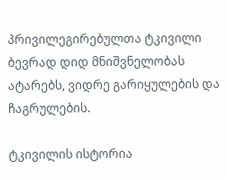პრივილეგირებულთა ტკივილი ბევრად დიდ მნიშვნელობას ატარებს, ვიდრე გარიყულების და ჩაგრულების.

ტკივილის ისტორია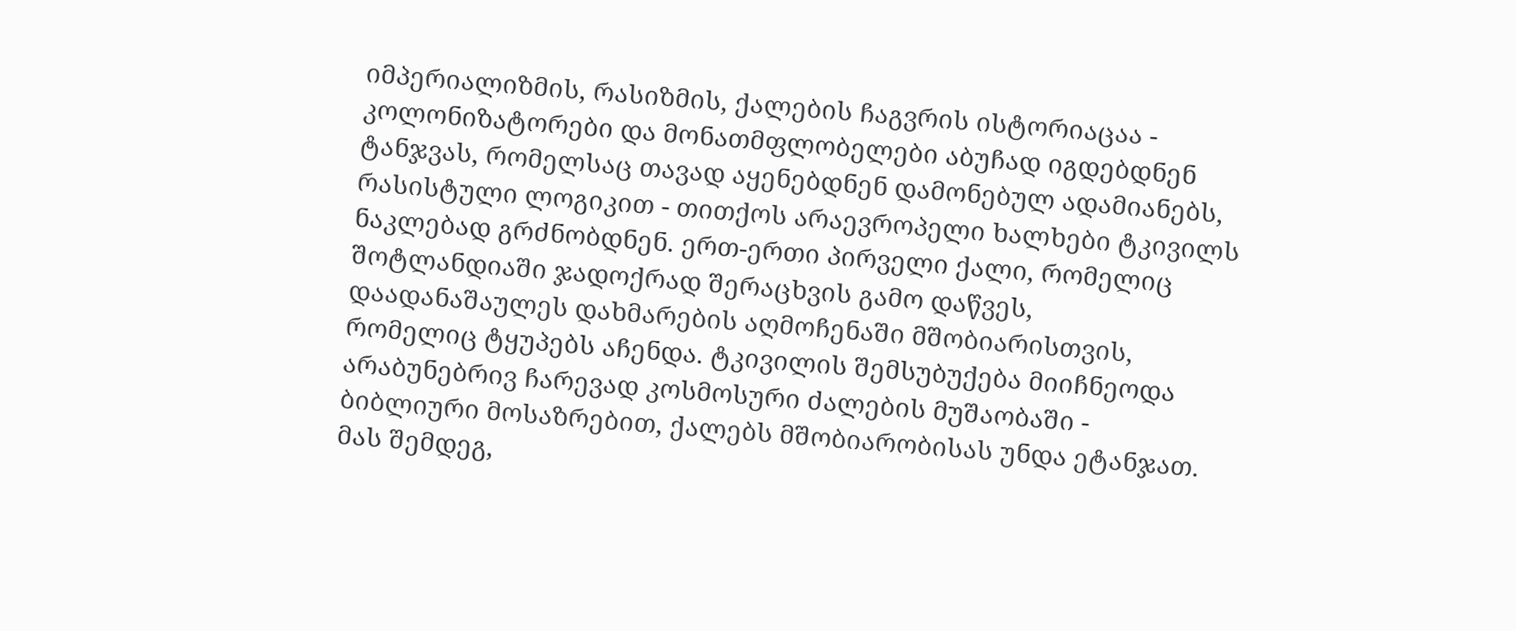იმპერიალიზმის, რასიზმის, ქალების ჩაგვრის ისტორიაცაა - კოლონიზატორები და მონათმფლობელები აბუჩად იგდებდნენ ტანჯვას, რომელსაც თავად აყენებდნენ დამონებულ ადამიანებს, რასისტული ლოგიკით - თითქოს არაევროპელი ხალხები ტკივილს ნაკლებად გრძნობდნენ. ერთ-ერთი პირველი ქალი, რომელიც შოტლანდიაში ჯადოქრად შერაცხვის გამო დაწვეს, დაადანაშაულეს დახმარების აღმოჩენაში მშობიარისთვის, რომელიც ტყუპებს აჩენდა. ტკივილის შემსუბუქება მიიჩნეოდა არაბუნებრივ ჩარევად კოსმოსური ძალების მუშაობაში - ბიბლიური მოსაზრებით, ქალებს მშობიარობისას უნდა ეტანჯათ. მას შემდეგ,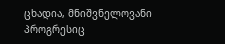ცხადია, მნიშვნელოვანი პროგრესიც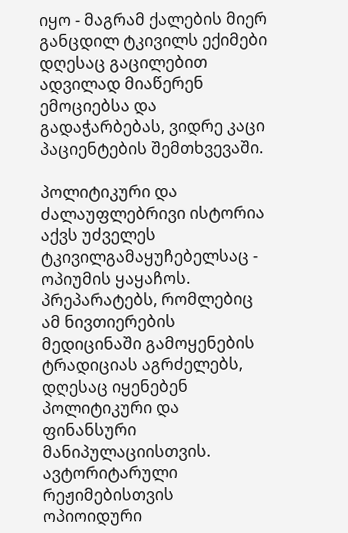იყო - მაგრამ ქალების მიერ განცდილ ტკივილს ექიმები დღესაც გაცილებით ადვილად მიაწერენ ემოციებსა და გადაჭარბებას, ვიდრე კაცი პაციენტების შემთხვევაში.

პოლიტიკური და ძალაუფლებრივი ისტორია აქვს უძველეს ტკივილგამაყუჩებელსაც - ოპიუმის ყაყაჩოს. პრეპარატებს, რომლებიც ამ ნივთიერების მედიცინაში გამოყენების ტრადიციას აგრძელებს, დღესაც იყენებენ პოლიტიკური და ფინანსური მანიპულაციისთვის. ავტორიტარული რეჟიმებისთვის ოპიოიდური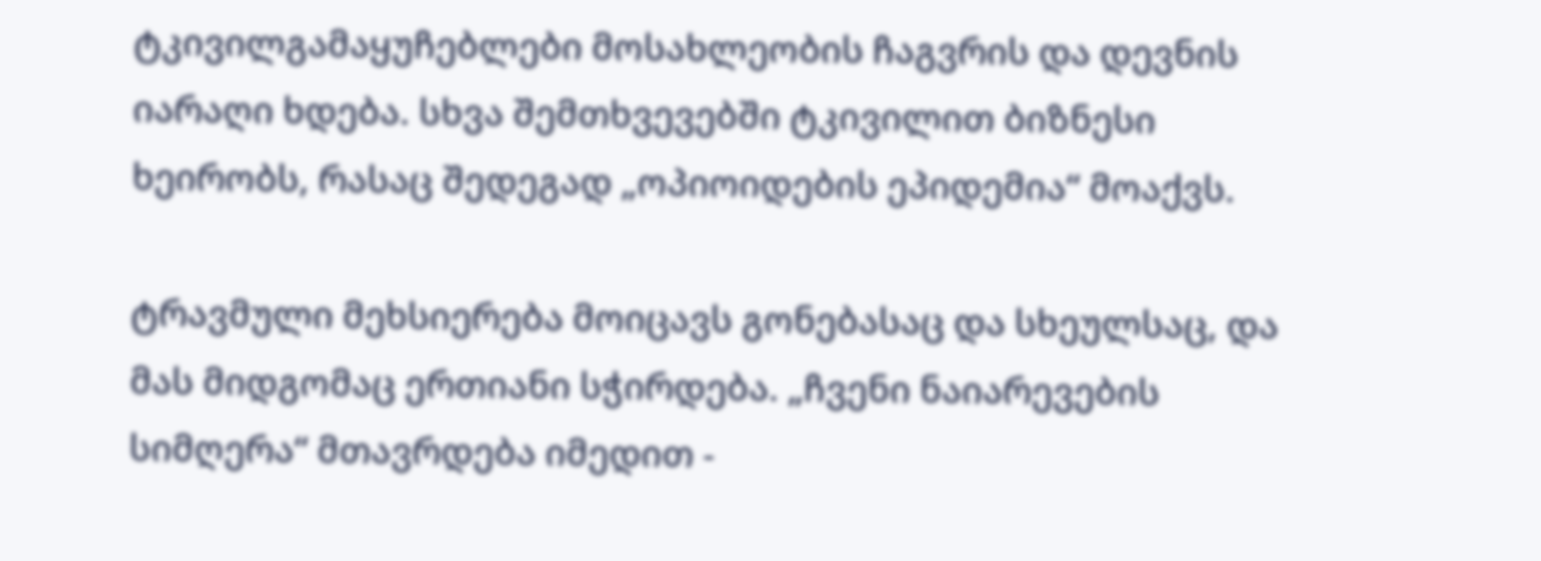ტკივილგამაყუჩებლები მოსახლეობის ჩაგვრის და დევნის იარაღი ხდება. სხვა შემთხვევებში ტკივილით ბიზნესი ხეირობს, რასაც შედეგად „ოპიოიდების ეპიდემია“ მოაქვს.

ტრავმული მეხსიერება მოიცავს გონებასაც და სხეულსაც, და მას მიდგომაც ერთიანი სჭირდება. „ჩვენი ნაიარევების სიმღერა“ მთავრდება იმედით -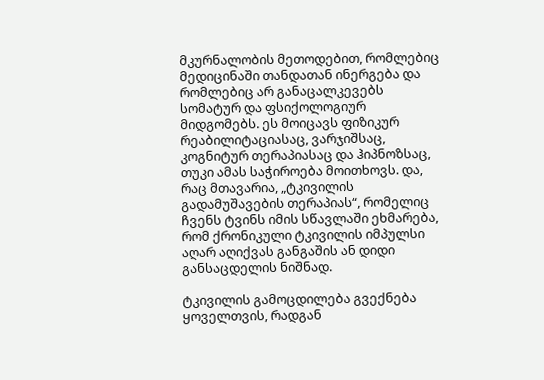მკურნალობის მეთოდებით, რომლებიც მედიცინაში თანდათან ინერგება და რომლებიც არ განაცალკევებს სომატურ და ფსიქოლოგიურ მიდგომებს. ეს მოიცავს ფიზიკურ რეაბილიტაციასაც, ვარჯიშსაც, კოგნიტურ თერაპიასაც და ჰიპნოზსაც, თუკი ამას საჭიროება მოითხოვს. და, რაც მთავარია, „ტკივილის გადამუშავების თერაპიას“, რომელიც ჩვენს ტვინს იმის სწავლაში ეხმარება, რომ ქრონიკული ტკივილის იმპულსი აღარ აღიქვას განგაშის ან დიდი განსაცდელის ნიშნად.

ტკივილის გამოცდილება გვექნება ყოველთვის, რადგან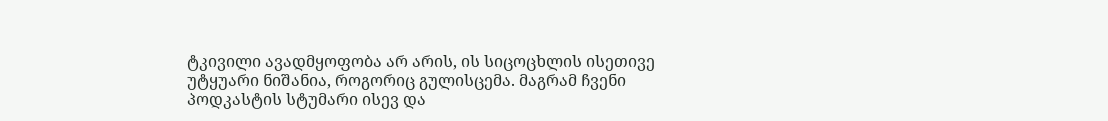ტკივილი ავადმყოფობა არ არის, ის სიცოცხლის ისეთივე უტყუარი ნიშანია, როგორიც გულისცემა. მაგრამ ჩვენი პოდკასტის სტუმარი ისევ და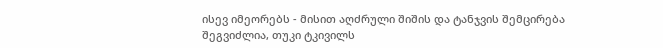ისევ იმეორებს - მისით აღძრული შიშის და ტანჯვის შემცირება შეგვიძლია, თუკი ტკივილს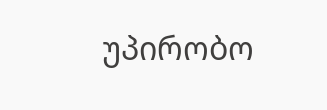უპირობო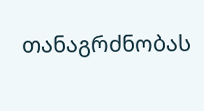თანაგრძნობას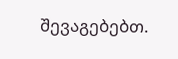შევაგებებთ.